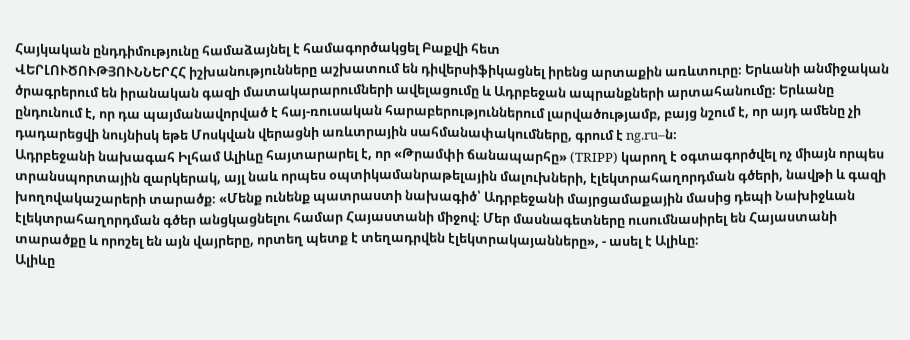Հայկական ընդդիմությունը համաձայնել է համագործակցել Բաքվի հետ
ՎԵՐԼՈՒԾՈՒԹՅՈՒՆՆԵՐՀՀ իշխանությունները աշխատում են դիվերսիֆիկացնել իրենց արտաքին առևտուրը։ Երևանի անմիջական ծրագրերում են իրանական գազի մատակարարումների ավելացումը և Ադրբեջան ապրանքների արտահանումը։ Երևանը ընդունում է, որ դա պայմանավորված է հայ-ռուսական հարաբերություններում լարվածությամբ, բայց նշում է, որ այդ ամենը չի դադարեցվի նույնիսկ եթե Մոսկվան վերացնի առևտրային սահմանափակումները, գրում է ng.ru–ն։
Ադրբեջանի նախագահ Իլհամ Ալիևը հայտարարել է, որ «Թրամփի ճանապարհը» (TRIPP) կարող է օգտագործվել ոչ միայն որպես տրանսպորտային զարկերակ, այլ նաև որպես օպտիկամանրաթելային մալուխների, էլեկտրահաղորդման գծերի, նավթի և գազի խողովակաշարերի տարածք։ «Մենք ունենք պատրաստի նախագիծ՝ Ադրբեջանի մայրցամաքային մասից դեպի Նախիջևան էլեկտրահաղորդման գծեր անցկացնելու համար Հայաստանի միջով։ Մեր մասնագետները ուսումնասիրել են Հայաստանի տարածքը և որոշել են այն վայրերը, որտեղ պետք է տեղադրվեն էլեկտրակայանները», - ասել է Ալիևը։
Ալիևը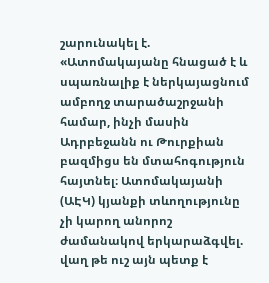շարունակել է. «Ատոմակայանը հնացած է և սպառնալիք է ներկայացնում ամբողջ տարածաշրջանի համար, ինչի մասին Ադրբեջանն ու Թուրքիան բազմիցս են մտահոգություն հայտնել։ Ատոմակայանի (ԱԷԿ) կյանքի տևողությունը չի կարող անորոշ ժամանակով երկարաձգվել. վաղ թե ուշ այն պետք է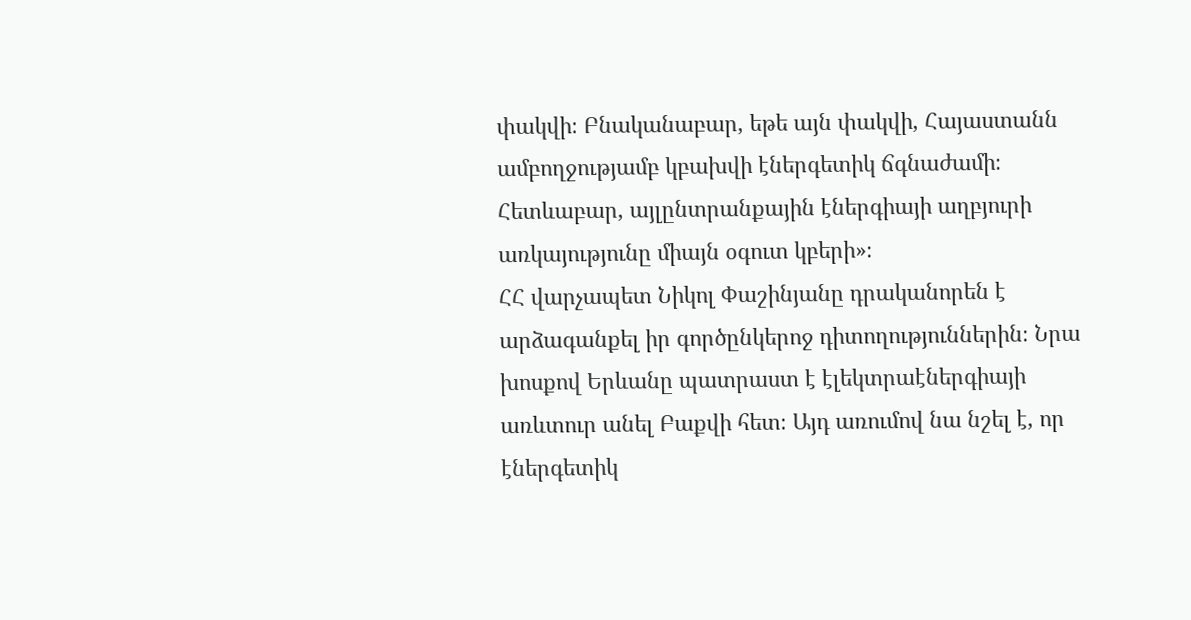փակվի։ Բնականաբար, եթե այն փակվի, Հայաստանն ամբողջությամբ կբախվի էներգետիկ ճգնաժամի։ Հետևաբար, այլընտրանքային էներգիայի աղբյուրի առկայությունը միայն օգուտ կբերի»։
ՀՀ վարչապետ Նիկոլ Փաշինյանը դրականորեն է արձագանքել իր գործընկերոջ դիտողություններին։ Նրա խոսքով Երևանը պատրաստ է էլեկտրաէներգիայի առևտուր անել Բաքվի հետ։ Այդ առումով նա նշել է, որ էներգետիկ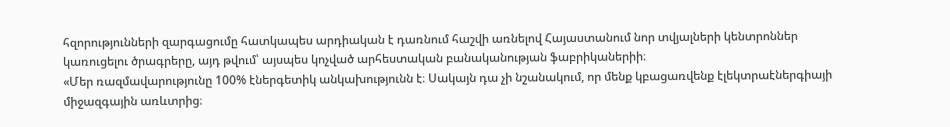հզորությունների զարգացումը հատկապես արդիական է դառնում հաշվի առնելով Հայաստանում նոր տվյալների կենտրոններ կառուցելու ծրագրերը, այդ թվում՝ այսպես կոչված արհեստական բանականության ֆաբրիկաներիի։
«Մեր ռազմավարությունը 100% էներգետիկ անկախությունն է։ Սակայն դա չի նշանակում, որ մենք կբացառվենք էլեկտրաէներգիայի միջազգային առևտրից։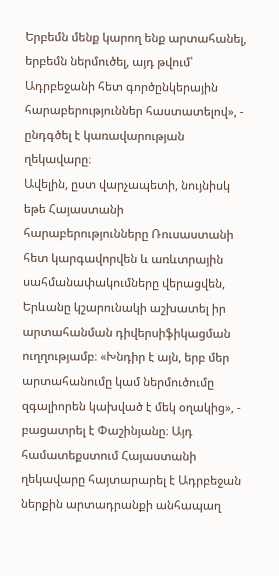Երբեմն մենք կարող ենք արտահանել, երբեմն ներմուծել, այդ թվում՝ Ադրբեջանի հետ գործընկերային հարաբերություններ հաստատելով», - ընդգծել է կառավարության ղեկավարը։
Ավելին, ըստ վարչապետի, նույնիսկ եթե Հայաստանի հարաբերությունները Ռուսաստանի հետ կարգավորվեն և առևտրային սահմանափակումները վերացվեն, Երևանը կշարունակի աշխատել իր արտահանման դիվերսիֆիկացման ուղղությամբ։ «Խնդիր է այն, երբ մեր արտահանումը կամ ներմուծումը զգալիորեն կախված է մեկ օղակից», - բացատրել է Փաշինյանը։ Այդ համատեքստում Հայաստանի ղեկավարը հայտարարել է Ադրբեջան ներքին արտադրանքի անհապաղ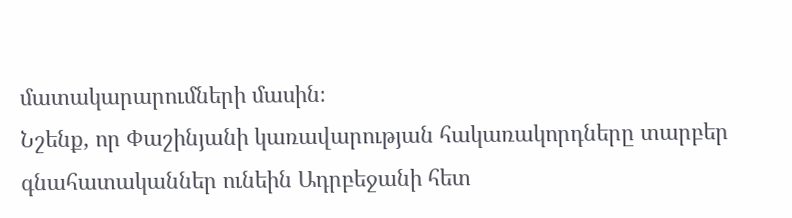մատակարարումների մասին։
Նշենք, որ Փաշինյանի կառավարության հակառակորդները տարբեր գնահատականներ ունեին Ադրբեջանի հետ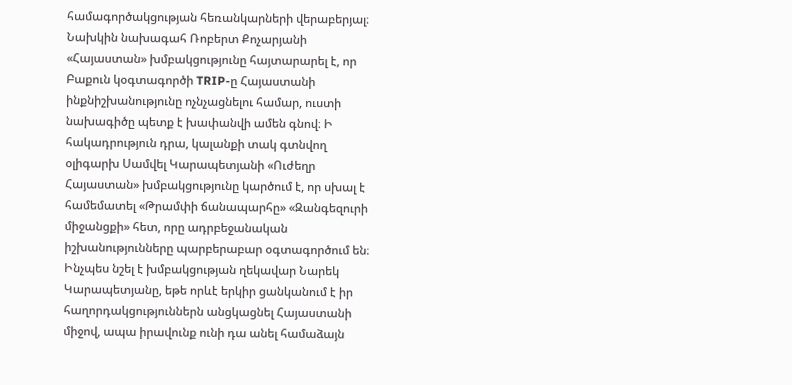համագործակցության հեռանկարների վերաբերյալ։ Նախկին նախագահ Ռոբերտ Քոչարյանի «Հայաստան» խմբակցությունը հայտարարել է, որ Բաքուն կօգտագործի TRIP-ը Հայաստանի ինքնիշխանությունը ոչնչացնելու համար, ուստի նախագիծը պետք է խափանվի ամեն գնով։ Ի հակադրություն դրա, կալանքի տակ գտնվող օլիգարխ Սամվել Կարապետյանի «Ուժեղր Հայաստան» խմբակցությունը կարծում է, որ սխալ է համեմատել «Թրամփի ճանապարհը» «Զանգեզուրի միջանցքի» հետ, որը ադրբեջանական իշխանությունները պարբերաբար օգտագործում են։ Ինչպես նշել է խմբակցության ղեկավար Նարեկ Կարապետյանը, եթե որևէ երկիր ցանկանում է իր հաղորդակցություններն անցկացնել Հայաստանի միջով, ապա իրավունք ունի դա անել համաձայն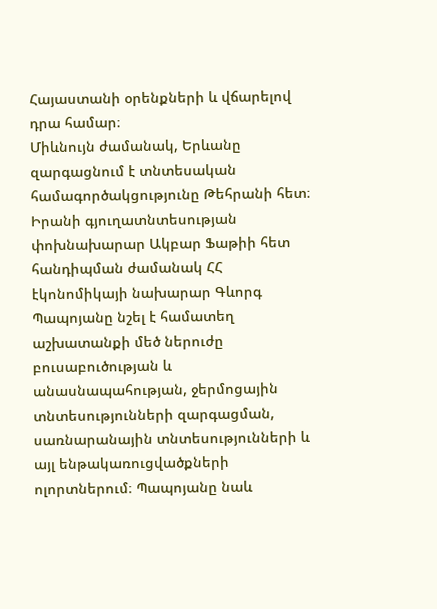Հայաստանի օրենքների և վճարելով դրա համար։
Միևնույն ժամանակ, Երևանը զարգացնում է տնտեսական համագործակցությունը Թեհրանի հետ։ Իրանի գյուղատնտեսության փոխնախարար Ակբար Ֆաթիի հետ հանդիպման ժամանակ ՀՀ էկոնոմիկայի նախարար Գևորգ Պապոյանը նշել է համատեղ աշխատանքի մեծ ներուժը բուսաբուծության և անասնապահության, ջերմոցային տնտեսությունների զարգացման, սառնարանային տնտեսությունների և այլ ենթակառուցվածքների ոլորտներում։ Պապոյանը նաև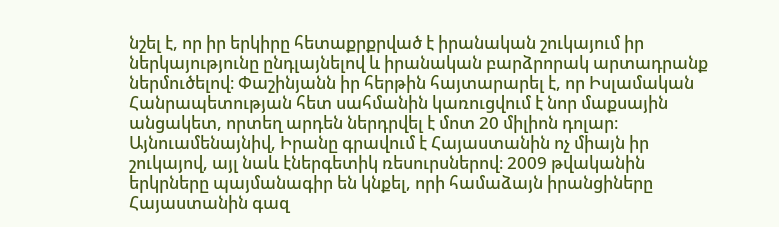նշել է, որ իր երկիրը հետաքրքրված է իրանական շուկայում իր ներկայությունը ընդլայնելով և իրանական բարձրորակ արտադրանք ներմուծելով։ Փաշինյանն իր հերթին հայտարարել է, որ Իսլամական Հանրապետության հետ սահմանին կառուցվում է նոր մաքսային անցակետ, որտեղ արդեն ներդրվել է մոտ 20 միլիոն դոլար։
Այնուամենայնիվ, Իրանը գրավում է Հայաստանին ոչ միայն իր շուկայով, այլ նաև էներգետիկ ռեսուրսներով։ 2009 թվականին երկրները պայմանագիր են կնքել, որի համաձայն իրանցիները Հայաստանին գազ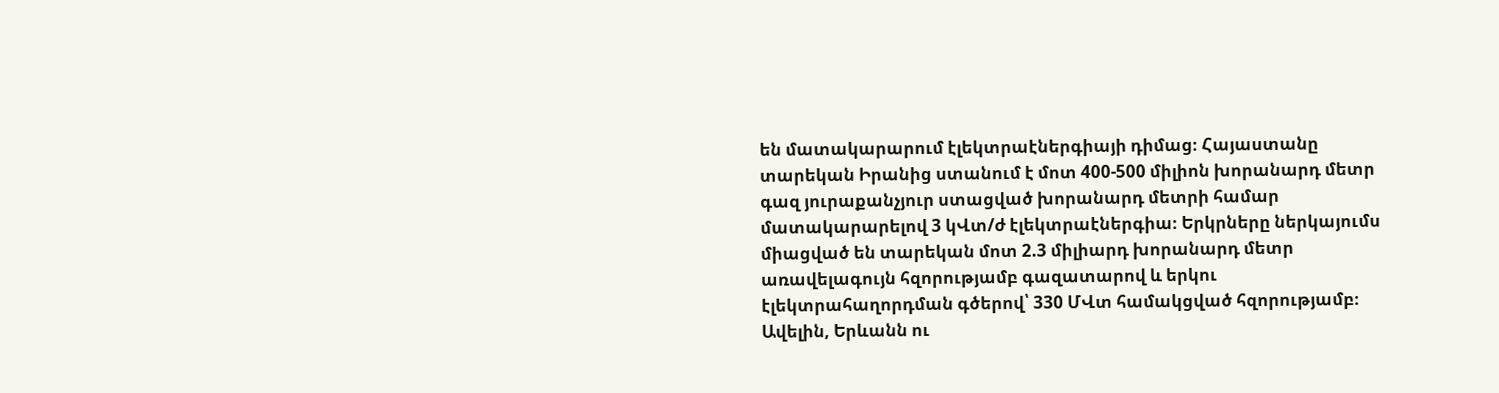են մատակարարում էլեկտրաէներգիայի դիմաց։ Հայաստանը տարեկան Իրանից ստանում է մոտ 400-500 միլիոն խորանարդ մետր գազ յուրաքանչյուր ստացված խորանարդ մետրի համար մատակարարելով 3 կՎտ/ժ էլեկտրաէներգիա։ Երկրները ներկայումս միացված են տարեկան մոտ 2.3 միլիարդ խորանարդ մետր առավելագույն հզորությամբ գազատարով և երկու էլեկտրահաղորդման գծերով՝ 330 ՄՎտ համակցված հզորությամբ։ Ավելին, Երևանն ու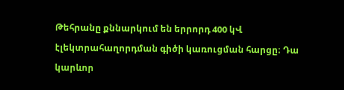Թեհրանը քննարկում են երրորդ 400 կՎ էլեկտրահաղորդման գիծի կառուցման հարցը։ Դա կարևոր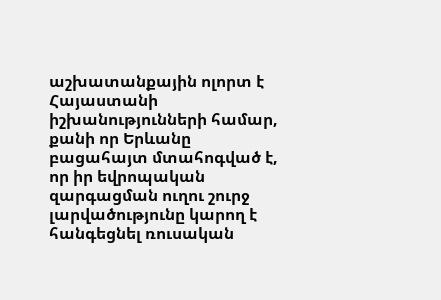աշխատանքային ոլորտ է Հայաստանի իշխանությունների համար, քանի որ Երևանը բացահայտ մտահոգված է, որ իր եվրոպական զարգացման ուղու շուրջ լարվածությունը կարող է հանգեցնել ռուսական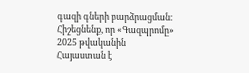գազի գների բարձրացման։ Հիշեցնենք, որ «Գազպրոմը» 2025 թվականին Հայաստան է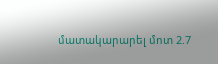մատակարարել մոտ 2.7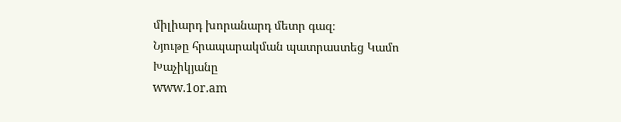միլիարդ խորանարդ մետր գազ։
Նյութը հրապարակման պատրաստեց Կամո Խաչիկյանը
www.1or.am